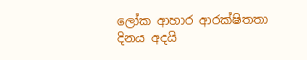ලෝක ආහාර ආරක්ෂිතතා දිනය අදයි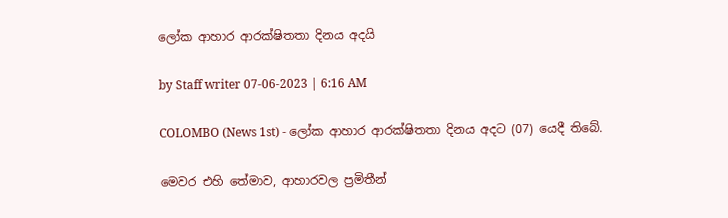ලෝක ආහාර ආරක්ෂිතතා දිනය අදයි

by Staff writer 07-06-2023 | 6:16 AM

COLOMBO (News 1st) - ලෝක ආහාර ආරක්ෂිතතා දිනය අදට (07) යෙදී තිබේ.

මෙවර එහි තේමාව, ආහාරවල ප්‍රමිතීන්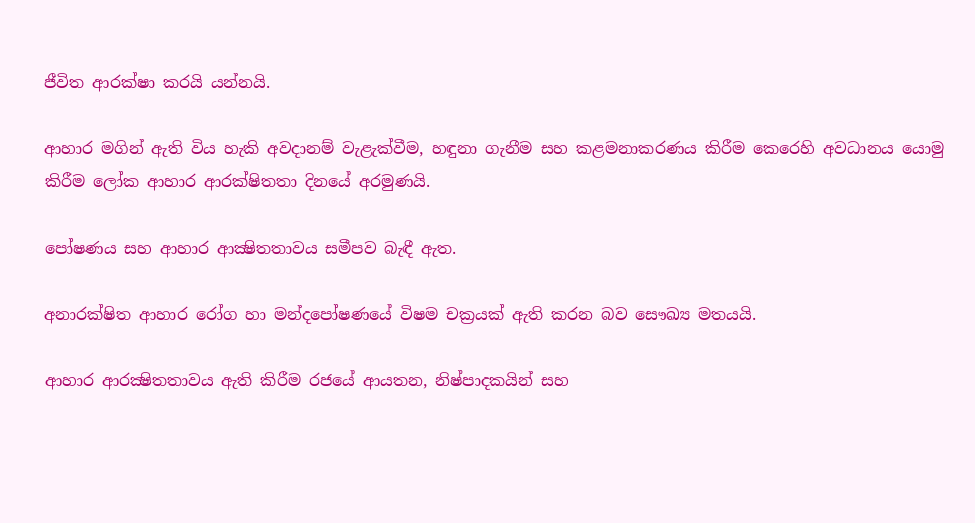ජීවිත ආරක්ෂා කරයි යන්නයි.

ආහාර මගින් ඇති විය හැකි අවදානම් වැළැක්වීම, හඳුනා ගැනීම සහ කළමනාකරණය කිරීම කෙරෙහි අවධානය යොමු කිරීම ලෝක ආහාර ආරක්ෂිතතා දිනයේ අරමුණයි.

පෝෂණය සහ ආහාර ආක්‍ෂිතතාවය සමීපව බැඳී ඇත.

අනාරක්ෂිත ආහාර රෝග හා මන්දපෝෂණයේ විෂම චක්‍රයක් ඇති කරන බව සෞඛ්‍ය මතයයි.

ආහාර ආරක්‍ෂිතතාවය ඇති කිරීම රජයේ ආයතන, නිෂ්පාදකයින් සහ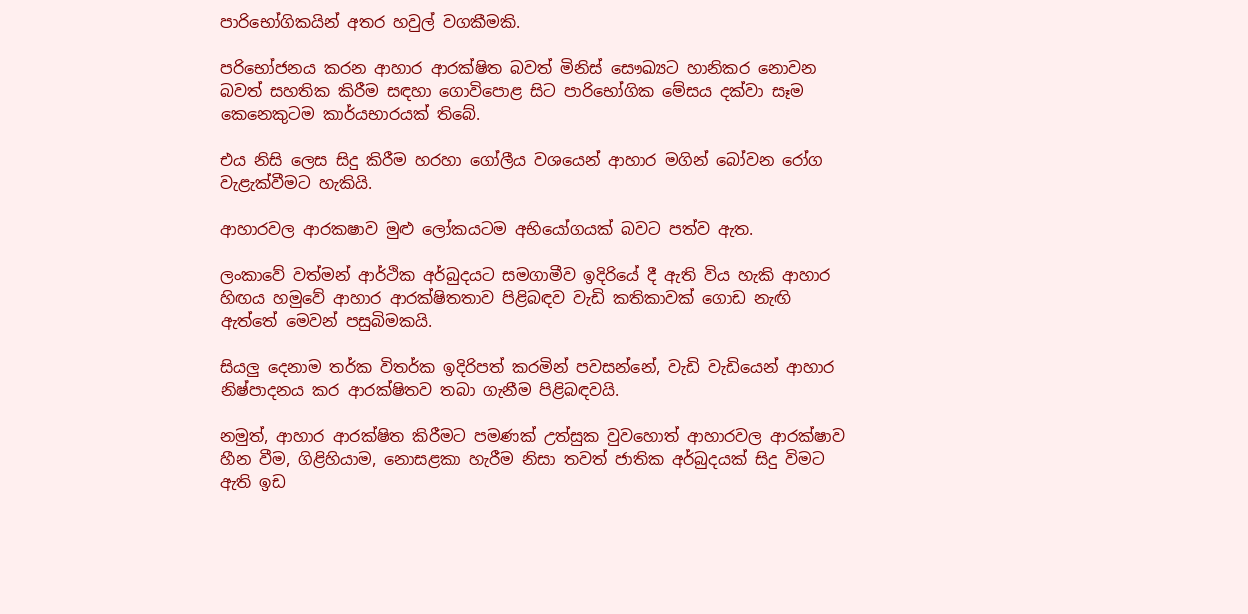පාරිභෝගිකයින් අතර හවුල් වගකීමකි.

පරිභෝජනය කරන ආහාර ආරක්ෂිත බවත් මිනිස් සෞඛ්‍යට හානිකර නොවන බවත් සහතික කිරීම සඳහා ගොවිපොළ සිට පාරිභෝගික මේසය දක්වා සෑම කෙනෙකුටම කාර්යභාරයක් තිබේ.

එය නිසි ලෙස සිදු කිරීම හරහා ගෝලීය වශයෙන් ආහාර මගින් බෝවන රෝග වැළැක්වීමට හැකියි.

ආහාරවල ආරකෂාව මුළු ලෝකයටම අභියෝගයක් බවට පත්ව ඇත.

ලංකාවේ වත්මන් ආර්ථික අර්බුදයට සමගාමීව ඉදිරියේ දී ඇති විය හැකි ආහාර හිඟය හමුවේ ආහාර ආරක්ෂිතතාව පිළිබඳව වැඩි කතිකාවක් ගොඩ නැඟි ඇත්තේ මෙවන් පසුබිමකයි.

සියලු දෙනාම තර්ක විතර්ක ඉදිරිපත් කරමින් පවසන්නේ, වැඩි වැඩියෙන් ආහාර නිෂ්පාදනය කර ආරක්ෂිතව තබා ගැනීම පිළිබඳවයි.

නමුත්, ආහාර ආරක්ෂිත කිරීමට පමණක් උත්සුක වුවහොත් ආහාරවල ආරක්ෂාව හීන වීම, ගිළිහියාම, නොසළකා හැරීම නිසා තවත් ජාතික අර්බුදයක් සිදු විමට ඇති ඉඩ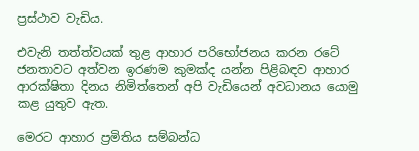ප්‍රස්ථාව වැඩිය.

එවැනි තත්ත්වයක් තුළ ආහාර පරිභෝජනය කරන රටේ ජනතාවට අත්වන ඉරණම කුමක්ද යන්න පිළිබඳව ආහාර ආරක්ෂිතා දිනය නිමිත්තෙන් අපි වැඩියෙන් අවධානය යොමු කළ යුතුව ඇත.

මෙරට ආහාර ප්‍රමිතිය සම්බන්ධ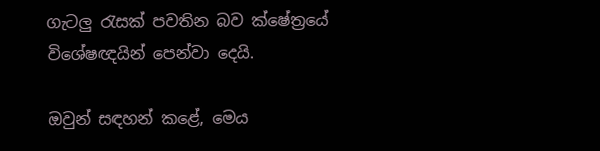ගැටලු රැසක් පවතින බව ක්ෂේත්‍රයේ විශේෂඥයින් පෙන්වා දෙයි.

ඔවුන් සඳහන් කළේ, මෙය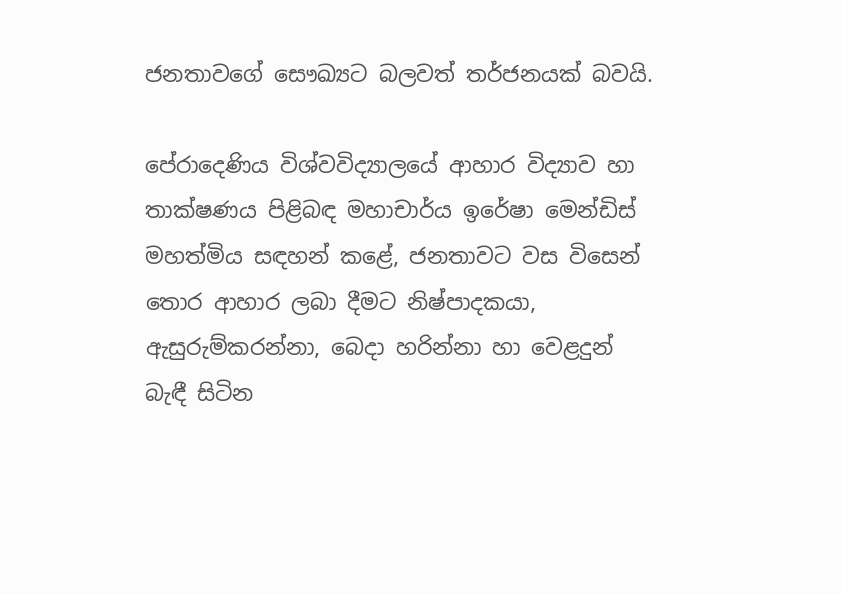ජනතාවගේ සෞඛ්‍යට බලවත් තර්ජනයක් බවයි.

පේරාදෙණිය විශ්වවිද්‍යාලයේ ආහාර විද්‍යාව හා තාක්ෂණය පිළිබඳ මහාචාර්ය ඉරේෂා මෙන්ඩිස් මහත්මිය සඳහන් කළේ, ජනතාවට වස විසෙන් තොර ආහාර ලබා දීමට නිෂ්පාදකයා, ඇසුරුම්කරන්නා, බෙදා හරින්නා හා වෙළදුන් බැඳී සිටින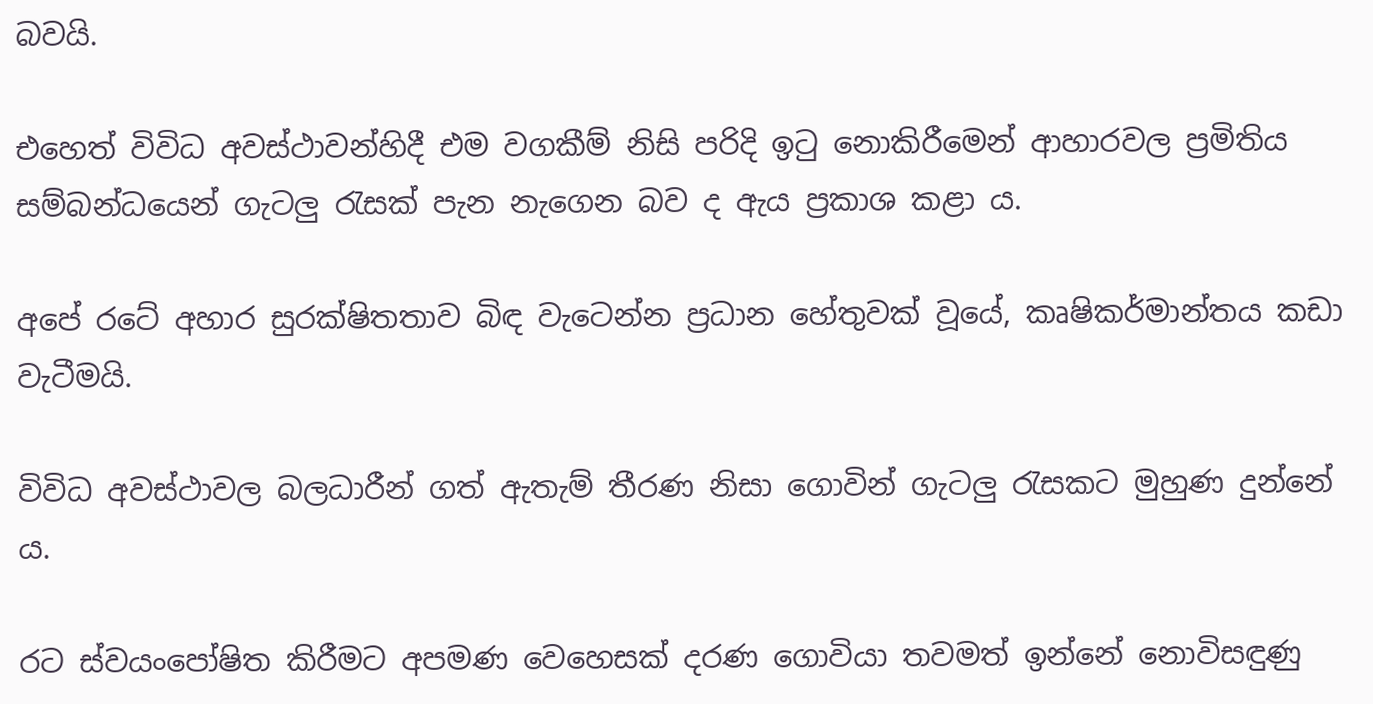බවයි.

එහෙත් විවිධ අවස්ථාවන්හිදී එම වගකීම් නිසි පරිදි ඉටු නොකිරීමෙන් ආහාරවල ප්‍රමිතිය සම්බන්ධයෙන් ගැටලු රැසක් පැන නැගෙන බව ද ඇය ප්‍රකාශ කළා ය.

අපේ රටේ අහාර සුරක්ෂිතතාව බිඳ වැටෙන්න ප්‍රධාන හේතුවක් වූයේ, කෘෂිකර්මාන්තය කඩා වැටීමයි.

විවිධ අවස්ථාවල බලධාරීන් ගත් ඇතැම් තීරණ නිසා ගොවින් ගැටලු රැසකට මුහුණ දුන්නේ ය.

රට ස්වයංපෝෂිත කිරීමට අපමණ වෙහෙසක් දරණ ගොවියා තවමත් ඉන්නේ නොවිසඳුණු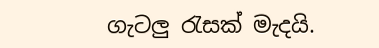ගැටලු රැසක් මැදයි.